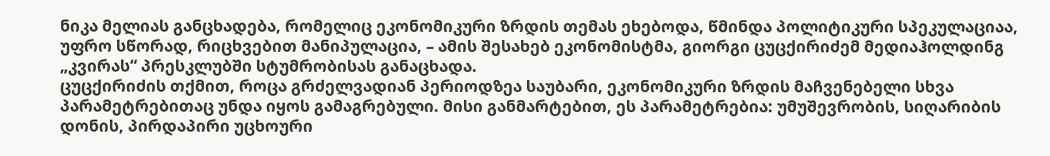ნიკა მელიას განცხადება, რომელიც ეკონომიკური ზრდის თემას ეხებოდა, წმინდა პოლიტიკური სპეკულაციაა, უფრო სწორად, რიცხვებით მანიპულაცია, – ამის შესახებ ეკონომისტმა, გიორგი ცუცქირიძემ მედიაჰოლდინგ „კვირას“ პრესკლუბში სტუმრობისას განაცხადა.
ცუცქირიძის თქმით, როცა გრძელვადიან პერიოდზეა საუბარი, ეკონომიკური ზრდის მაჩვენებელი სხვა პარამეტრებითაც უნდა იყოს გამაგრებული. მისი განმარტებით, ეს პარამეტრებია: უმუშევრობის, სიღარიბის დონის, პირდაპირი უცხოური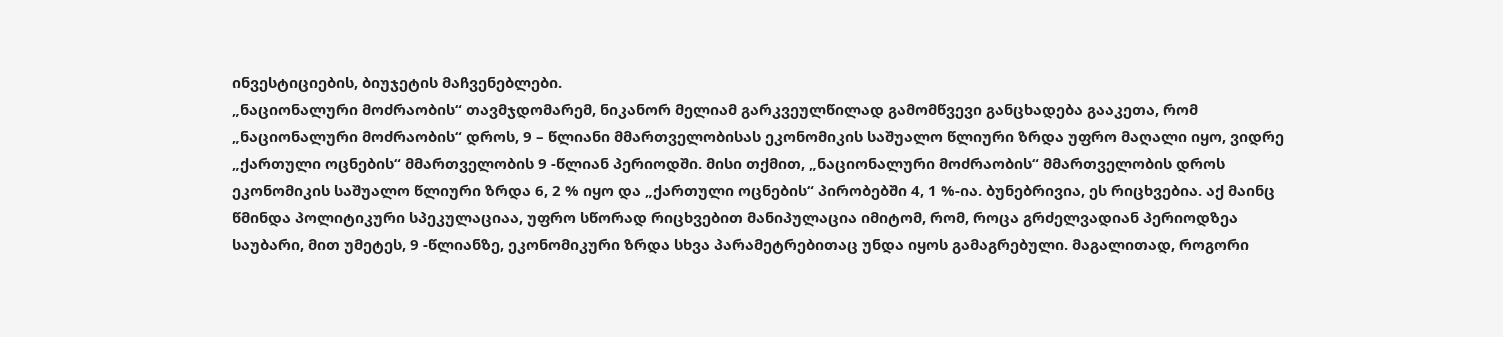ინვესტიციების, ბიუჯეტის მაჩვენებლები.
„ნაციონალური მოძრაობის“ თავმჯდომარემ, ნიკანორ მელიამ გარკვეულწილად გამომწვევი განცხადება გააკეთა, რომ „ნაციონალური მოძრაობის“ დროს, 9 – წლიანი მმართველობისას ეკონომიკის საშუალო წლიური ზრდა უფრო მაღალი იყო, ვიდრე „ქართული ოცნების“ მმართველობის 9 -წლიან პერიოდში. მისი თქმით, „ნაციონალური მოძრაობის“ მმართველობის დროს ეკონომიკის საშუალო წლიური ზრდა 6, 2 % იყო და „ქართული ოცნების“ პირობებში 4, 1 %-ია. ბუნებრივია, ეს რიცხვებია. აქ მაინც წმინდა პოლიტიკური სპეკულაციაა, უფრო სწორად რიცხვებით მანიპულაცია იმიტომ, რომ, როცა გრძელვადიან პერიოდზეა საუბარი, მით უმეტეს, 9 -წლიანზე, ეკონომიკური ზრდა სხვა პარამეტრებითაც უნდა იყოს გამაგრებული. მაგალითად, როგორი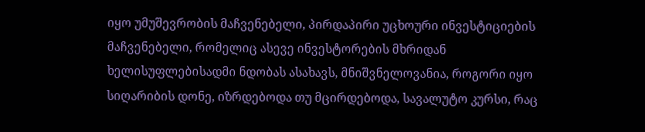იყო უმუშევრობის მაჩვენებელი, პირდაპირი უცხოური ინვესტიციების მაჩვენებელი, რომელიც ასევე ინვესტორების მხრიდან ხელისუფლებისადმი ნდობას ასახავს, მნიშვნელოვანია, როგორი იყო სიღარიბის დონე, იზრდებოდა თუ მცირდებოდა, სავალუტო კურსი, რაც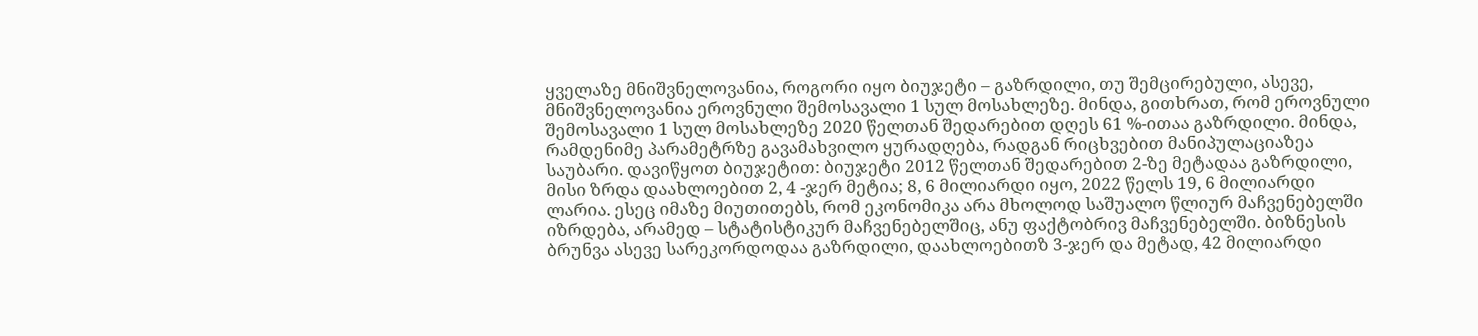ყველაზე მნიშვნელოვანია, როგორი იყო ბიუჯეტი – გაზრდილი, თუ შემცირებული, ასევე, მნიშვნელოვანია ეროვნული შემოსავალი 1 სულ მოსახლეზე. მინდა, გითხრათ, რომ ეროვნული შემოსავალი 1 სულ მოსახლეზე 2020 წელთან შედარებით დღეს 61 %-ითაა გაზრდილი. მინდა, რამდენიმე პარამეტრზე გავამახვილო ყურადღება, რადგან რიცხვებით მანიპულაციაზეა საუბარი. დავიწყოთ ბიუჯეტით: ბიუჯეტი 2012 წელთან შედარებით 2-ზე მეტადაა გაზრდილი, მისი ზრდა დაახლოებით 2, 4 -ჯერ მეტია; 8, 6 მილიარდი იყო, 2022 წელს 19, 6 მილიარდი ლარია. ესეც იმაზე მიუთითებს, რომ ეკონომიკა არა მხოლოდ საშუალო წლიურ მაჩვენებელში იზრდება, არამედ – სტატისტიკურ მაჩვენებელშიც, ანუ ფაქტობრივ მაჩვენებელში. ბიზნესის ბრუნვა ასევე სარეკორდოდაა გაზრდილი, დაახლოებითზ 3-ჯერ და მეტად, 42 მილიარდი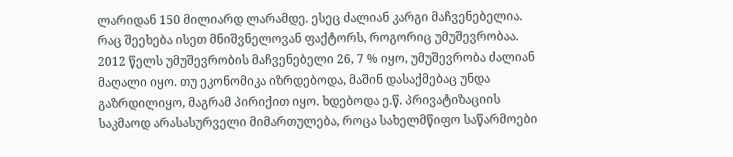ლარიდან 150 მილიარდ ლარამდე. ესეც ძალიან კარგი მაჩვენებელია. რაც შეეხება ისეთ მნიშვნელოვან ფაქტორს, როგორიც უმუშევრობაა. 2012 წელს უმუშევრობის მაჩვენებელი 26, 7 % იყო, უმუშევრობა ძალიან მაღალი იყო. თუ ეკონომიკა იზრდებოდა, მაშინ დასაქმებაც უნდა გაზრდილიყო, მაგრამ პირიქით იყო. ხდებოდა ე.წ. პრივატიზაციის საკმაოდ არასასურველი მიმართულება, როცა სახელმწიფო საწარმოები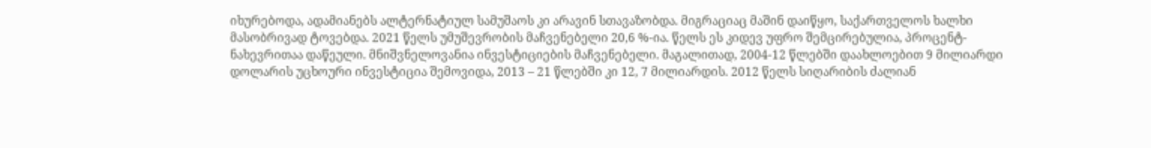იხურებოდა, ადამიანებს ალტერნატიულ სამუშაოს კი არავინ სთავაზობდა. მიგრაციაც მაშინ დაიწყო, საქართველოს ხალხი მასობრივად ტოვებდა. 2021 წელს უმუშევრობის მაჩვენებელი 20,6 %-ია. წელს ეს კიდევ უფრო შემცირებულია, პროცენტ-ნახევრითაა დაწეული. მნიშვნელოვანია ინვესტიციების მაჩვენებელი. მაგალითად, 2004-12 წლებში დაახლოებით 9 მილიარდი დოლარის უცხოური ინვესტიცია შემოვიდა, 2013 – 21 წლებში კი 12, 7 მილიარდის. 2012 წელს სიღარიბის ძალიან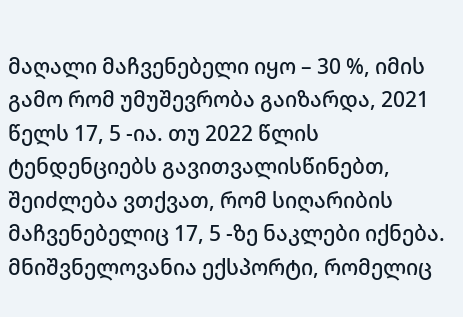მაღალი მაჩვენებელი იყო – 30 %, იმის გამო რომ უმუშევრობა გაიზარდა, 2021 წელს 17, 5 -ია. თუ 2022 წლის ტენდენციებს გავითვალისწინებთ, შეიძლება ვთქვათ, რომ სიღარიბის მაჩვენებელიც 17, 5 -ზე ნაკლები იქნება. მნიშვნელოვანია ექსპორტი, რომელიც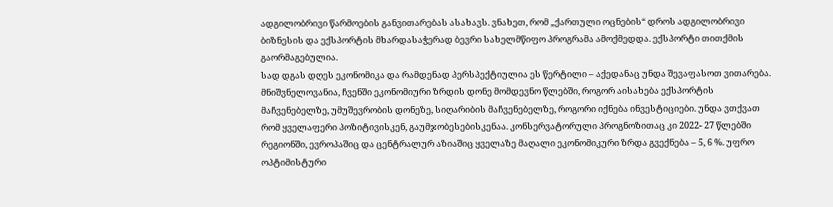ადგილობრივი წარმოების განვითარებას ასახავს. ვნახეთ, რომ „ქართული ოცნების“ დროს ადგილობრივი ბიზნესის და ექსპორტის მხარდასაჭერად ბევრი სახელმწიფო პროგრამა ამოქმედდა. ექსპორტი თითქმის გაორმაგებულია.
სად დგას დღეს ეკონომიკა და რამდენად პერსპექტიულია ეს წერტილი – აქედანაც უნდა შევაფასოთ ვითარება. მნიშვნელოვანია, ჩვენში ეკონომიური ზრდის დონე მომდევნო წლებში, როგორ აისახება ექსპორტის მაჩვენებელზე, უმუშევრობის დონეზე, სიღარიბის მაჩვენებელზე, როგორი იქნება ინვესტიციები. უნდა ვთქვათ რომ ყველაფერი პოზიტივისკენ, გაუმჯობესებისკენაა. კონსერვატორული პროგნოზითაც კი 2022- 27 წლებში რეგიონში, ევროპაშიც და ცენტრალურ აზიაშიც ყველაზე მაღალი ეკონომიკური ზრდა გვექნება – 5, 6 %. უფრო ოპტიმისტური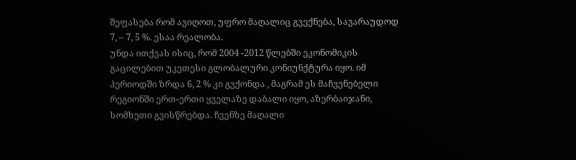შეფასება რომ ავიღოთ, უფრო მაღალიც გვექნება, სავარაუდოდ 7, – 7, 5 %. ესაა რეალობა.
უნდა ითქვას ისიც, რომ 2004 -2012 წლებში ეკონომიკის გაცილებით უკეთესი გლობალური კონიუნქტურა იყო. იმ პერიოდში ზრდა 6, 2 % კი გვქონდა , მაგრამ ეს მაჩვენებელი რეგიონში ერთ-ერთი ყველაზე დაბალი იყო, აზერბაიჯანი, სომხეთი გვისწრებდა. ჩვენზე მაღალი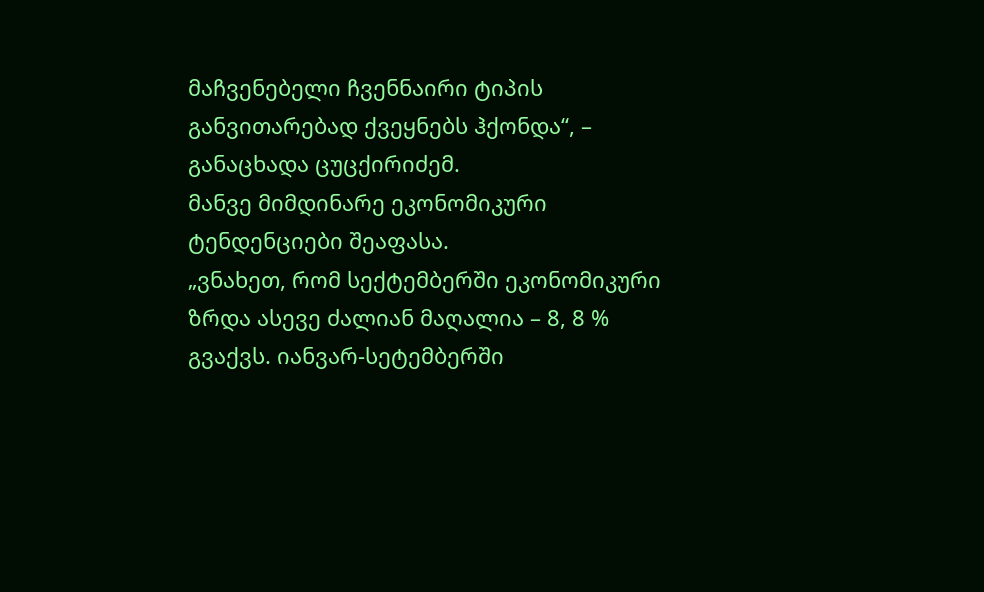მაჩვენებელი ჩვენნაირი ტიპის განვითარებად ქვეყნებს ჰქონდა“, – განაცხადა ცუცქირიძემ.
მანვე მიმდინარე ეკონომიკური ტენდენციები შეაფასა.
„ვნახეთ, რომ სექტემბერში ეკონომიკური ზრდა ასევე ძალიან მაღალია – 8, 8 % გვაქვს. იანვარ-სეტემბერში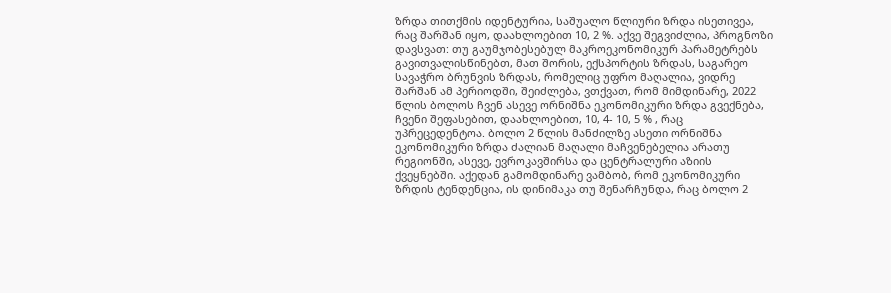ზრდა თითქმის იდენტურია, საშუალო წლიური ზრდა ისეთივეა, რაც შარშან იყო, დაახლოებით 10, 2 %. აქვე შეგვიძლია, პროგნოზი დავსვათ: თუ გაუმჯობესებულ მაკროეკონომიკურ პარამეტრებს გავითვალისწინებთ, მათ შორის, ექსპორტის ზრდას, საგარეო სავაჭრო ბრუნვის ზრდას, რომელიც უფრო მაღალია, ვიდრე შარშან ამ პერიოდში, შეიძლება, ვთქვათ, რომ მიმდინარე, 2022 წლის ბოლოს ჩვენ ასევე ორნიშნა ეკონომიკური ზრდა გვექნება, ჩვენი შეფასებით, დაახლოებით, 10, 4- 10, 5 % , რაც უპრეცედენტოა. ბოლო 2 წლის მანძილზე ასეთი ორნიშნა ეკონომიკური ზრდა ძალიან მაღალი მაჩვენებელია არათუ რეგიონში, ასევე, ევროკავშირსა და ცენტრალური აზიის ქვეყნებში. აქედან გამომდინარე ვამბობ, რომ ეკონომიკური ზრდის ტენდენცია, ის დინიმაკა თუ შენარჩუნდა, რაც ბოლო 2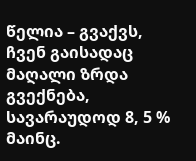წელია – გვაქვს, ჩვენ გაისადაც მაღალი ზრდა გვექნება, სავარაუდოდ 8, 5 % მაინც.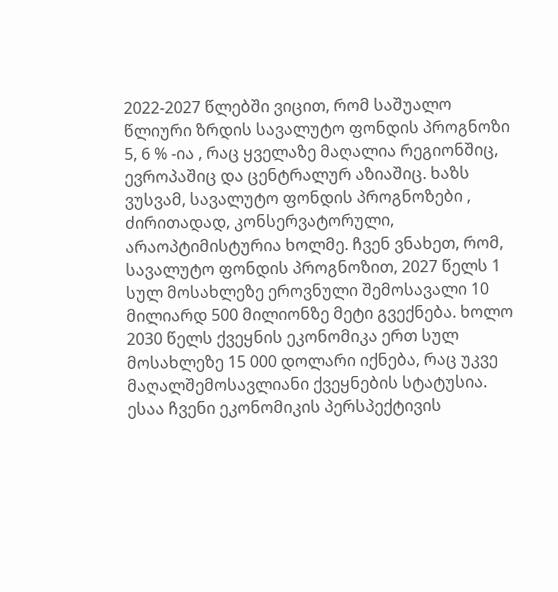2022-2027 წლებში ვიცით, რომ საშუალო წლიური ზრდის სავალუტო ფონდის პროგნოზი 5, 6 % -ია , რაც ყველაზე მაღალია რეგიონშიც, ევროპაშიც და ცენტრალურ აზიაშიც. ხაზს ვუსვამ, სავალუტო ფონდის პროგნოზები , ძირითადად, კონსერვატორული, არაოპტიმისტურია ხოლმე. ჩვენ ვნახეთ, რომ, სავალუტო ფონდის პროგნოზით, 2027 წელს 1 სულ მოსახლეზე ეროვნული შემოსავალი 10 მილიარდ 500 მილიონზე მეტი გვექნება. ხოლო 2030 წელს ქვეყნის ეკონომიკა ერთ სულ მოსახლეზე 15 000 დოლარი იქნება, რაც უკვე მაღალშემოსავლიანი ქვეყნების სტატუსია. ესაა ჩვენი ეკონომიკის პერსპექტივის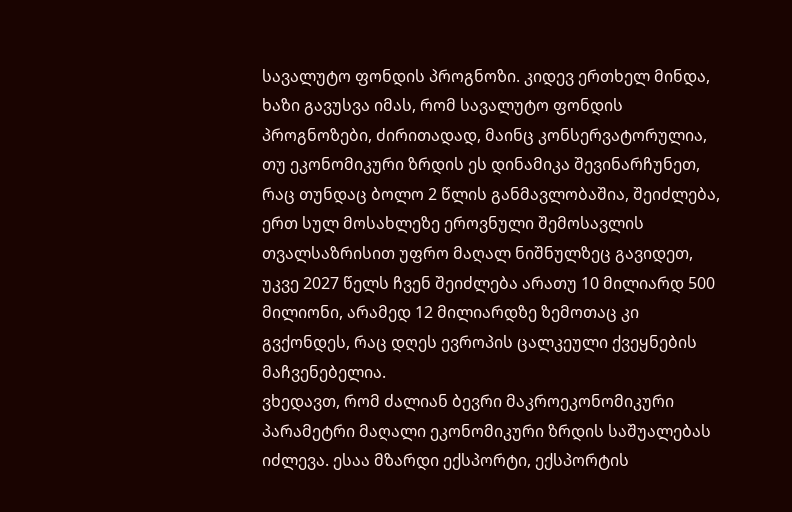სავალუტო ფონდის პროგნოზი. კიდევ ერთხელ მინდა, ხაზი გავუსვა იმას, რომ სავალუტო ფონდის პროგნოზები, ძირითადად, მაინც კონსერვატორულია, თუ ეკონომიკური ზრდის ეს დინამიკა შევინარჩუნეთ, რაც თუნდაც ბოლო 2 წლის განმავლობაშია, შეიძლება, ერთ სულ მოსახლეზე ეროვნული შემოსავლის თვალსაზრისით უფრო მაღალ ნიშნულზეც გავიდეთ, უკვე 2027 წელს ჩვენ შეიძლება არათუ 10 მილიარდ 500 მილიონი, არამედ 12 მილიარდზე ზემოთაც კი გვქონდეს, რაც დღეს ევროპის ცალკეული ქვეყნების მაჩვენებელია.
ვხედავთ, რომ ძალიან ბევრი მაკროეკონომიკური პარამეტრი მაღალი ეკონომიკური ზრდის საშუალებას იძლევა. ესაა მზარდი ექსპორტი, ექსპორტის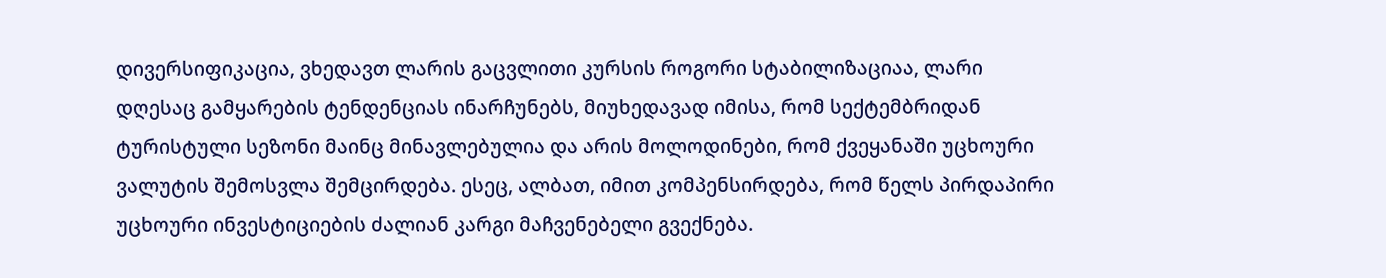დივერსიფიკაცია, ვხედავთ ლარის გაცვლითი კურსის როგორი სტაბილიზაციაა, ლარი დღესაც გამყარების ტენდენციას ინარჩუნებს, მიუხედავად იმისა, რომ სექტემბრიდან ტურისტული სეზონი მაინც მინავლებულია და არის მოლოდინები, რომ ქვეყანაში უცხოური ვალუტის შემოსვლა შემცირდება. ესეც, ალბათ, იმით კომპენსირდება, რომ წელს პირდაპირი უცხოური ინვესტიციების ძალიან კარგი მაჩვენებელი გვექნება.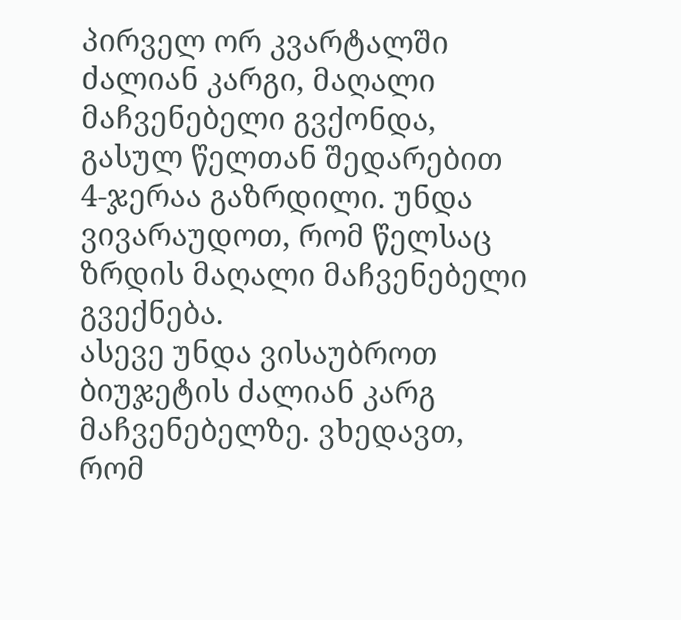პირველ ორ კვარტალში ძალიან კარგი, მაღალი მაჩვენებელი გვქონდა, გასულ წელთან შედარებით 4-ჯერაა გაზრდილი. უნდა ვივარაუდოთ, რომ წელსაც ზრდის მაღალი მაჩვენებელი გვექნება.
ასევე უნდა ვისაუბროთ ბიუჯეტის ძალიან კარგ მაჩვენებელზე. ვხედავთ, რომ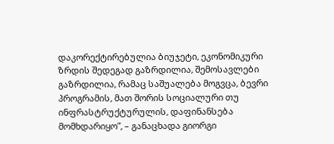დაკორექტირებულია ბიუჯეტი, ეკონომიკური ზრდის შედეგად გაზრდილია, შემოსავლები გაზრდილია, რამაც საშუალება მოგვცა, ბევრი პროგრამის, მათ შორის სოციალური თუ ინფრასტრუქტურულის, დაფინანსება მომხდარიყო“, – განაცხადა გიორგი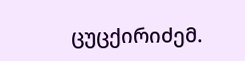ცუცქირიძემ.